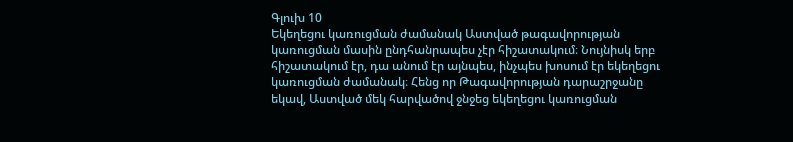Գլուխ 10
Եկեղեցու կառուցման ժամանակ Աստված թագավորության կառուցման մասին ընդհանրապես չէր հիշատակում։ Նույնիսկ երբ հիշատակում էր, դա անում էր այնպես, ինչպես խոսում էր եկեղեցու կառուցման ժամանակ։ Հենց որ Թագավորության դարաշրջանը եկավ, Աստված մեկ հարվածով ջնջեց եկեղեցու կառուցման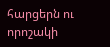հարցերն ու որոշակի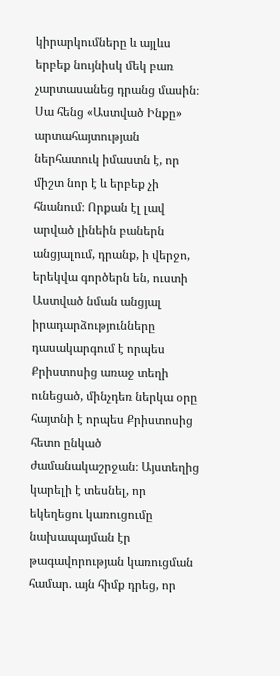կիրարկումները և այլևս երբեք նույնիսկ մեկ բառ չարտասանեց դրանց մասին։ Սա հենց «Աստված Ինքը» արտահայտության ներհատուկ իմաստն է, որ միշտ նոր է և երբեք չի հնանում։ Որքան էլ լավ արված լինեին բաներն անցյալում, դրանք, ի վերջո, երեկվա գործերն են, ուստի Աստված նման անցյալ իրադարձությունները դասակարգում է որպես Քրիստոսից առաջ տեղի ունեցած, մինչդեռ ներկա օրը հայտնի է որպես Քրիստոսից հետո ընկած ժամանակաշրջան։ Այստեղից կարելի է տեսնել, որ եկեղեցու կառուցումը նախապայման էր թագավորության կառուցման համար. այն հիմք դրեց, որ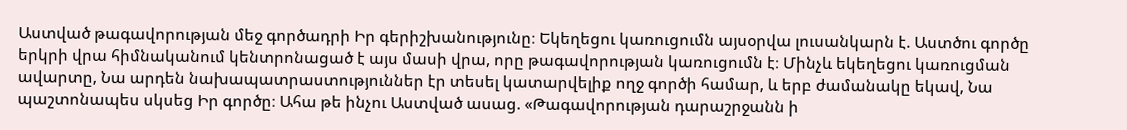Աստված թագավորության մեջ գործադրի Իր գերիշխանությունը։ Եկեղեցու կառուցումն այսօրվա լուսանկարն է. Աստծու գործը երկրի վրա հիմնականում կենտրոնացած է այս մասի վրա, որը թագավորության կառուցումն է։ Մինչև եկեղեցու կառուցման ավարտը, Նա արդեն նախապատրաստություններ էր տեսել կատարվելիք ողջ գործի համար, և երբ ժամանակը եկավ, Նա պաշտոնապես սկսեց Իր գործը։ Ահա թե ինչու Աստված ասաց. «Թագավորության դարաշրջանն ի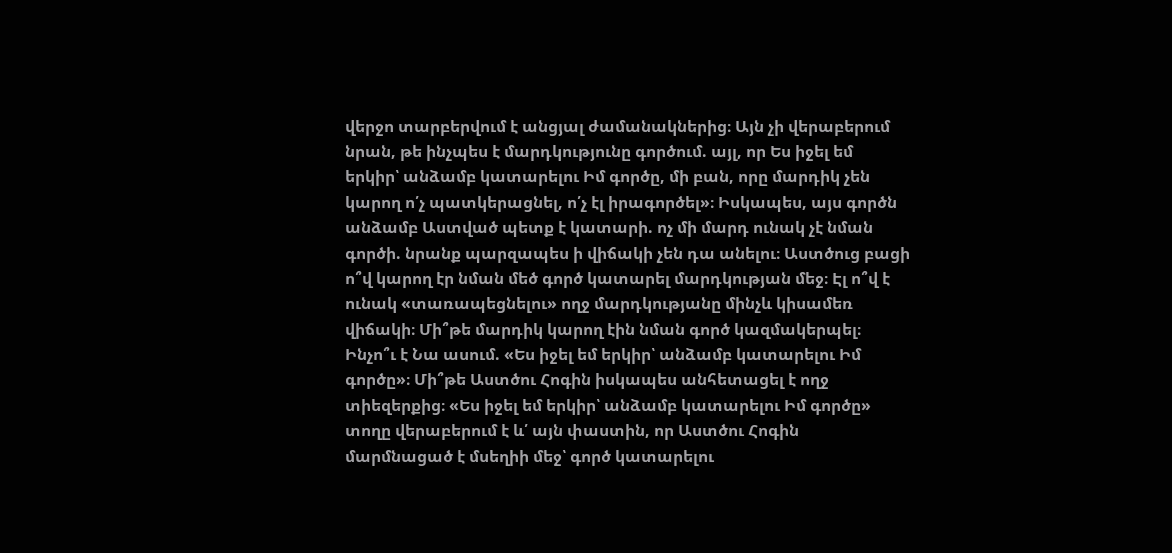վերջո տարբերվում է անցյալ ժամանակներից։ Այն չի վերաբերում նրան, թե ինչպես է մարդկությունը գործում. այլ, որ Ես իջել եմ երկիր՝ անձամբ կատարելու Իմ գործը, մի բան, որը մարդիկ չեն կարող ո՛չ պատկերացնել, ո՛չ էլ իրագործել»։ Իսկապես, այս գործն անձամբ Աստված պետք է կատարի. ոչ մի մարդ ունակ չէ նման գործի. նրանք պարզապես ի վիճակի չեն դա անելու։ Աստծուց բացի ո՞վ կարող էր նման մեծ գործ կատարել մարդկության մեջ։ Էլ ո՞վ է ունակ «տառապեցնելու» ողջ մարդկությանը մինչև կիսամեռ վիճակի։ Մի՞թե մարդիկ կարող էին նման գործ կազմակերպել։ Ինչո՞ւ է Նա ասում. «Ես իջել եմ երկիր՝ անձամբ կատարելու Իմ գործը»։ Մի՞թե Աստծու Հոգին իսկապես անհետացել է ողջ տիեզերքից։ «Ես իջել եմ երկիր՝ անձամբ կատարելու Իմ գործը» տողը վերաբերում է և՛ այն փաստին, որ Աստծու Հոգին մարմնացած է մսեղիի մեջ՝ գործ կատարելու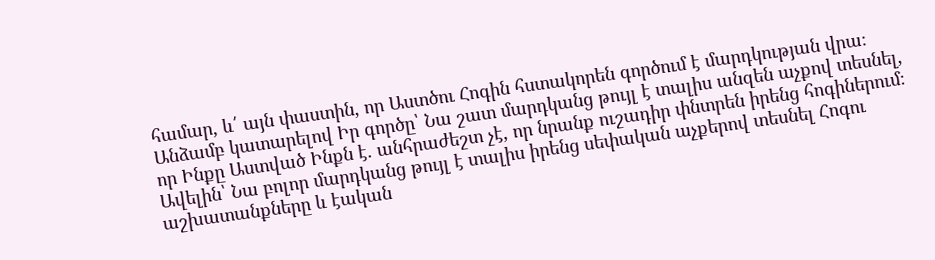համար, և՛ այն փաստին, որ Աստծու Հոգին հստակորեն գործում է մարդկության վրա։ Անձամբ կատարելով Իր գործը՝ Նա շատ մարդկանց թույլ է տալիս անզեն աչքով տեսնել, որ Ինքը Աստված Ինքն է. անհրաժեշտ չէ, որ նրանք ուշադիր փնտրեն իրենց հոգիներում։ Ավելին՝ Նա բոլոր մարդկանց թույլ է տալիս իրենց սեփական աչքերով տեսնել Հոգու աշխատանքները և էական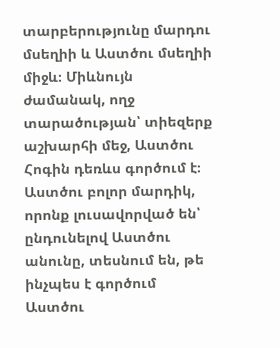տարբերությունը մարդու մսեղիի և Աստծու մսեղիի միջև։ Միևնույն ժամանակ, ողջ տարածության՝ տիեզերք աշխարհի մեջ, Աստծու Հոգին դեռևս գործում է։ Աստծու բոլոր մարդիկ, որոնք լուսավորված են՝ ընդունելով Աստծու անունը, տեսնում են, թե ինչպես է գործում Աստծու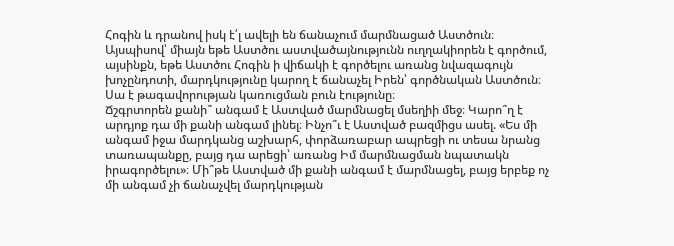Հոգին և դրանով իսկ է՛լ ավելի են ճանաչում մարմնացած Աստծուն։ Այսպիսով՝ միայն եթե Աստծու աստվածայնությունն ուղղակիորեն է գործում, այսինքն, եթե Աստծու Հոգին ի վիճակի է գործելու առանց նվազագույն խոչընդոտի, մարդկությունը կարող է ճանաչել Իրեն՝ գործնական Աստծուն։ Սա է թագավորության կառուցման բուն էությունը։
Ճշգրտորեն քանի՞ անգամ է Աստված մարմնացել մսեղիի մեջ։ Կարո՞ղ է արդյոք դա մի քանի անգամ լինել։ Ինչո՞ւ է Աստված բազմիցս ասել. «Ես մի անգամ իջա մարդկանց աշխարհ, փորձառաբար ապրեցի ու տեսա նրանց տառապանքը, բայց դա արեցի՝ առանց Իմ մարմնացման նպատակն իրագործելու»։ Մի՞թե Աստված մի քանի անգամ է մարմնացել, բայց երբեք ոչ մի անգամ չի ճանաչվել մարդկության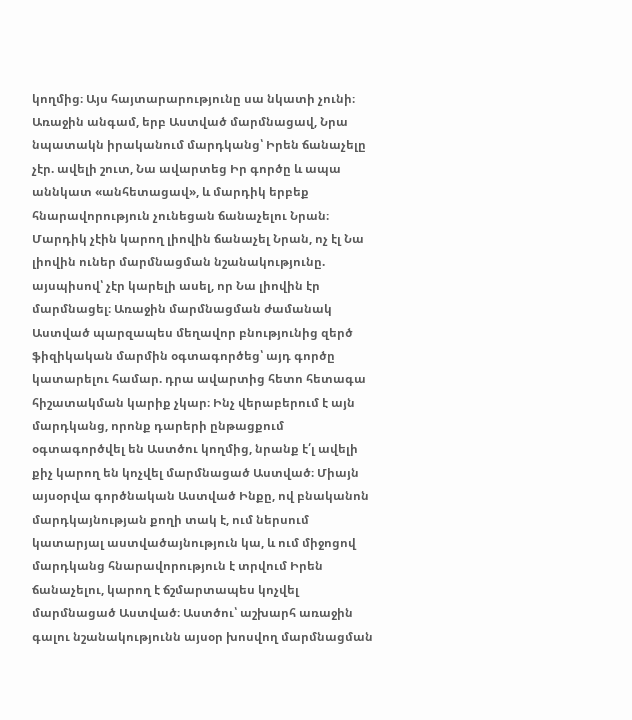կողմից։ Այս հայտարարությունը սա նկատի չունի։ Առաջին անգամ, երբ Աստված մարմնացավ, Նրա նպատակն իրականում մարդկանց՝ Իրեն ճանաչելը չէր. ավելի շուտ, Նա ավարտեց Իր գործը և ապա աննկատ «անհետացավ», և մարդիկ երբեք հնարավորություն չունեցան ճանաչելու Նրան։ Մարդիկ չէին կարող լիովին ճանաչել Նրան, ոչ էլ Նա լիովին ուներ մարմնացման նշանակությունը. այսպիսով՝ չէր կարելի ասել, որ Նա լիովին էր մարմնացել։ Առաջին մարմնացման ժամանակ Աստված պարզապես մեղավոր բնությունից զերծ ֆիզիկական մարմին օգտագործեց՝ այդ գործը կատարելու համար. դրա ավարտից հետո հետագա հիշատակման կարիք չկար։ Ինչ վերաբերում է այն մարդկանց, որոնք դարերի ընթացքում օգտագործվել են Աստծու կողմից, նրանք է՛լ ավելի քիչ կարող են կոչվել մարմնացած Աստված։ Միայն այսօրվա գործնական Աստված Ինքը, ով բնականոն մարդկայնության քողի տակ է, ում ներսում կատարյալ աստվածայնություն կա, և ում միջոցով մարդկանց հնարավորություն է տրվում Իրեն ճանաչելու, կարող է ճշմարտապես կոչվել մարմնացած Աստված։ Աստծու՝ աշխարհ առաջին գալու նշանակությունն այսօր խոսվող մարմնացման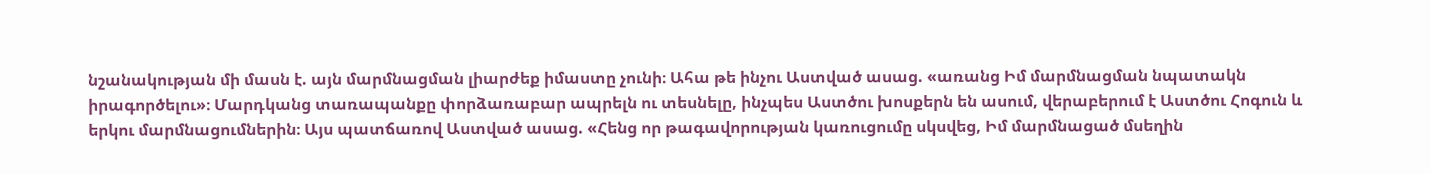նշանակության մի մասն է. այն մարմնացման լիարժեք իմաստը չունի։ Ահա թե ինչու Աստված ասաց. «առանց Իմ մարմնացման նպատակն իրագործելու»։ Մարդկանց տառապանքը փորձառաբար ապրելն ու տեսնելը, ինչպես Աստծու խոսքերն են ասում, վերաբերում է Աստծու Հոգուն և երկու մարմնացումներին։ Այս պատճառով Աստված ասաց. «Հենց որ թագավորության կառուցումը սկսվեց, Իմ մարմնացած մսեղին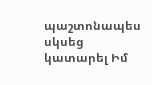պաշտոնապես սկսեց կատարել Իմ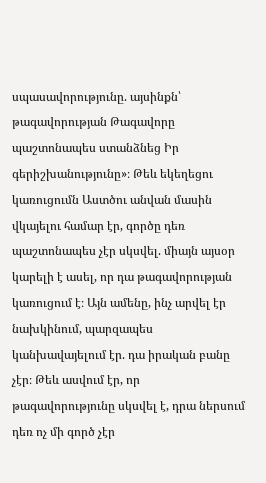սպասավորությունը. այսինքն՝ թագավորության Թագավորը պաշտոնապես ստանձնեց Իր գերիշխանությունը»։ Թեև եկեղեցու կառուցումն Աստծու անվան մասին վկայելու համար էր, գործը դեռ պաշտոնապես չէր սկսվել. միայն այսօր կարելի է ասել, որ դա թագավորության կառուցում է։ Այն ամենը, ինչ արվել էր նախկինում, պարզապես կանխավայելում էր. դա իրական բանը չէր։ Թեև ասվում էր, որ թագավորությունը սկսվել է, դրա ներսում դեռ ոչ մի գործ չէր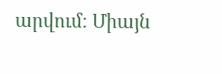արվում։ Միայն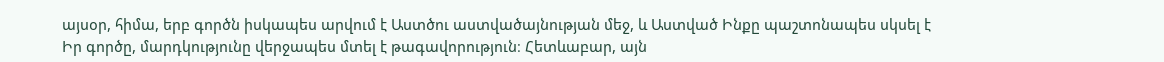այսօր, հիմա, երբ գործն իսկապես արվում է Աստծու աստվածայնության մեջ, և Աստված Ինքը պաշտոնապես սկսել է Իր գործը, մարդկությունը վերջապես մտել է թագավորություն։ Հետևաբար, այն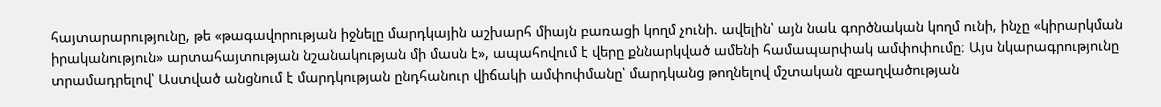հայտարարությունը, թե «թագավորության իջնելը մարդկային աշխարհ միայն բառացի կողմ չունի. ավելին՝ այն նաև գործնական կողմ ունի, ինչը «կիրարկման իրականություն» արտահայտության նշանակության մի մասն է», ապահովում է վերը քննարկված ամենի համապարփակ ամփոփումը։ Այս նկարագրությունը տրամադրելով՝ Աստված անցնում է մարդկության ընդհանուր վիճակի ամփոփմանը՝ մարդկանց թողնելով մշտական զբաղվածության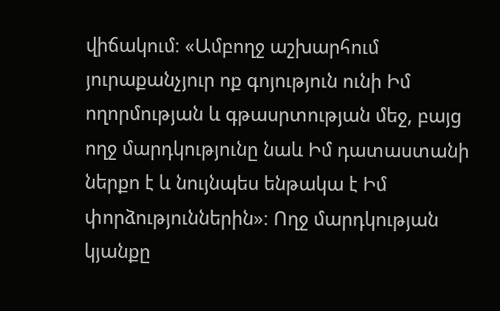վիճակում։ «Ամբողջ աշխարհում յուրաքանչյուր ոք գոյություն ունի Իմ ողորմության և գթասրտության մեջ, բայց ողջ մարդկությունը նաև Իմ դատաստանի ներքո է և նույնպես ենթակա է Իմ փորձություններին»։ Ողջ մարդկության կյանքը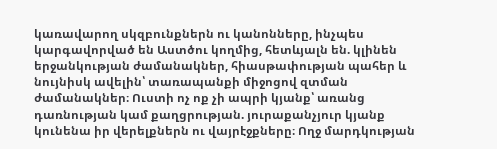կառավարող սկզբունքներն ու կանոնները, ինչպես կարգավորված են Աստծու կողմից, հետևյալն են. կլինեն երջանկության ժամանակներ, հիասթափության պահեր և նույնիսկ ավելին՝ տառապանքի միջոցով զտման ժամանակներ։ Ուստի ոչ ոք չի ապրի կյանք՝ առանց դառնության կամ քաղցրության. յուրաքանչյուր կյանք կունենա իր վերելքներն ու վայրէջքները։ Ողջ մարդկության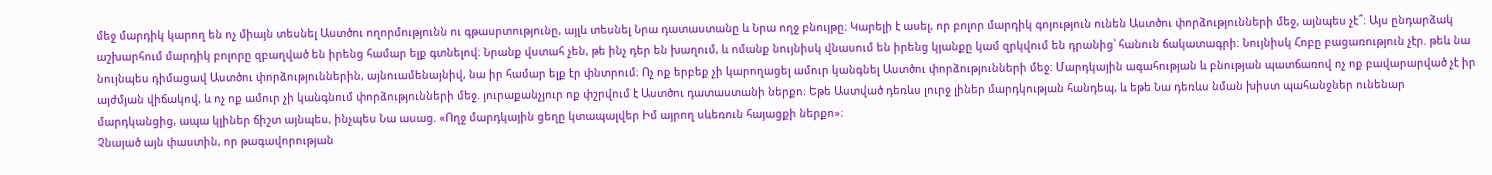մեջ մարդիկ կարող են ոչ միայն տեսնել Աստծու ողորմությունն ու գթասրտությունը, այլև տեսնել Նրա դատաստանը և Նրա ողջ բնույթը։ Կարելի է ասել, որ բոլոր մարդիկ գոյություն ունեն Աստծու փորձությունների մեջ, այնպես չէ՞։ Այս ընդարձակ աշխարհում մարդիկ բոլորը զբաղված են իրենց համար ելք գտնելով։ Նրանք վստահ չեն, թե ինչ դեր են խաղում, և ոմանք նույնիսկ վնասում են իրենց կյանքը կամ զրկվում են դրանից՝ հանուն ճակատագրի։ Նույնիսկ Հոբը բացառություն չէր. թեև նա նույնպես դիմացավ Աստծու փորձություններին, այնուամենայնիվ, նա իր համար ելք էր փնտրում։ Ոչ ոք երբեք չի կարողացել ամուր կանգնել Աստծու փորձությունների մեջ։ Մարդկային ագահության և բնության պատճառով ոչ ոք բավարարված չէ իր այժմյան վիճակով, և ոչ ոք ամուր չի կանգնում փորձությունների մեջ. յուրաքանչյուր ոք փշրվում է Աստծու դատաստանի ներքո։ Եթե Աստված դեռևս լուրջ լիներ մարդկության հանդեպ, և եթե Նա դեռևս նման խիստ պահանջներ ունենար մարդկանցից, ապա կլիներ ճիշտ այնպես, ինչպես Նա ասաց. «Ողջ մարդկային ցեղը կտապալվեր Իմ այրող սևեռուն հայացքի ներքո»։
Չնայած այն փաստին, որ թագավորության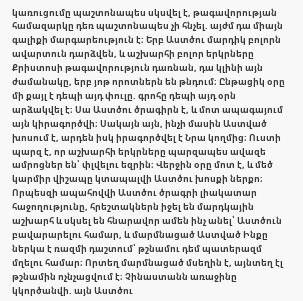կառուցումը պաշտոնապես սկսվել է, թագավորության համազարկը դեռ պաշտոնապես չի հնչել. այժմ դա միայն գալիքի մարգարեություն է։ Երբ Աստծու մարդիկ բոլորն ավարտուն դարձվեն, և աշխարհի բոլոր երկրները Քրիստոսի թագավորություն դառնան, դա կլինի այն ժամանակը, երբ յոթ որոտներն են թնդում։ Ընթացիկ օրը մի քայլ է դեպի այդ փուլը. գրոհը դեպի այդ օրն արձակվել է։ Սա Աստծու ծրագիրն է, և մոտ ապագայում այն կիրագործվի։ Սակայն այն, ինչի մասին Աստված խոսում է, արդեն իսկ իրագործվել է Նրա կողմից։ Ուստի պարզ է, որ աշխարհի երկրները պարզապես ավազե ամրոցներ են՝ փլվելու եզրին։ Վերջին օրը մոտ է, և մեծ կարմիր վիշապը կտապալվի Աստծու խոսքի ներքո։ Որպեսզի ապահովվի Աստծու ծրագրի լիակատար հաջողությունը, հրեշտակներն իջել են մարդկային աշխարհ և սկսել են հնարավոր ամեն ինչ անել՝ Աստծուն բավարարելու համար, և մարմնացած Աստված Ինքը ներկա է ռազմի դաշտում՝ թշնամու դեմ պատերազմ մղելու համար։ Որտեղ մարմնացած մսեղին է, այնտեղ էլ թշնամին ոչնչացվում է։ Չինաստանն առաջինը կկործանվի. այն Աստծու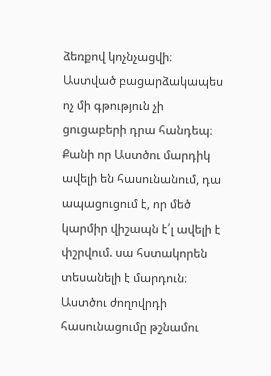ձեռքով կոչնչացվի։ Աստված բացարձակապես ոչ մի գթություն չի ցուցաբերի դրա հանդեպ։ Քանի որ Աստծու մարդիկ ավելի են հասունանում, դա ապացուցում է, որ մեծ կարմիր վիշապն է՛լ ավելի է փշրվում. սա հստակորեն տեսանելի է մարդուն։ Աստծու ժողովրդի հասունացումը թշնամու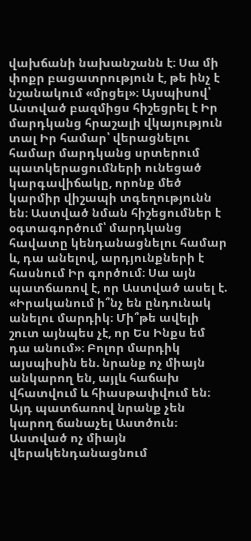վախճանի նախանշանն է։ Սա մի փոքր բացատրություն է, թե ինչ է նշանակում «մրցել»։ Այսպիսով՝ Աստված բազմիցս հիշեցրել է Իր մարդկանց հրաշալի վկայություն տալ Իր համար՝ վերացնելու համար մարդկանց սրտերում պատկերացումների ունեցած կարգավիճակը, որոնք մեծ կարմիր վիշապի տգեղությունն են։ Աստված նման հիշեցումներ է օգտագործում՝ մարդկանց հավատը կենդանացնելու համար և, դա անելով, արդյունքների է հասնում Իր գործում։ Սա այն պատճառով է, որ Աստված ասել է. «Իրականում ի՞նչ են ընդունակ անելու մարդիկ։ Մի՞թե ավելի շուտ այնպես չէ, որ Ես Ինքս եմ դա անում»։ Բոլոր մարդիկ այսպիսին են. նրանք ոչ միայն անկարող են, այլև հաճախ վհատվում և հիասթափվում են։ Այդ պատճառով նրանք չեն կարող ճանաչել Աստծուն։ Աստված ոչ միայն վերակենդանացնում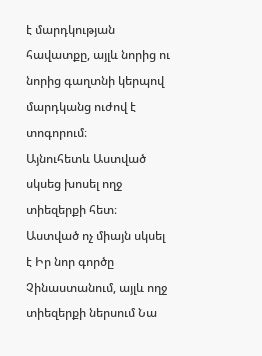է մարդկության հավատքը, այլև նորից ու նորից գաղտնի կերպով մարդկանց ուժով է տոգորում։
Այնուհետև Աստված սկսեց խոսել ողջ տիեզերքի հետ։ Աստված ոչ միայն սկսել է Իր նոր գործը Չինաստանում, այլև ողջ տիեզերքի ներսում Նա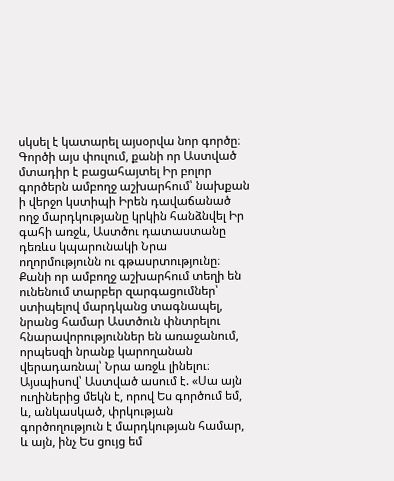սկսել է կատարել այսօրվա նոր գործը։ Գործի այս փուլում, քանի որ Աստված մտադիր է բացահայտել Իր բոլոր գործերն ամբողջ աշխարհում՝ նախքան ի վերջո կստիպի Իրեն դավաճանած ողջ մարդկությանը կրկին հանձնվել Իր գահի առջև, Աստծու դատաստանը դեռևս կպարունակի Նրա ողորմությունն ու գթասրտությունը։ Քանի որ ամբողջ աշխարհում տեղի են ունենում տարբեր զարգացումներ՝ ստիպելով մարդկանց տագնապել, նրանց համար Աստծուն փնտրելու հնարավորություններ են առաջանում, որպեսզի նրանք կարողանան վերադառնալ՝ Նրա առջև լինելու։ Այսպիսով՝ Աստված ասում է. «Սա այն ուղիներից մեկն է, որով Ես գործում եմ, և, անկասկած, փրկության գործողություն է մարդկության համար, և այն, ինչ Ես ցույց եմ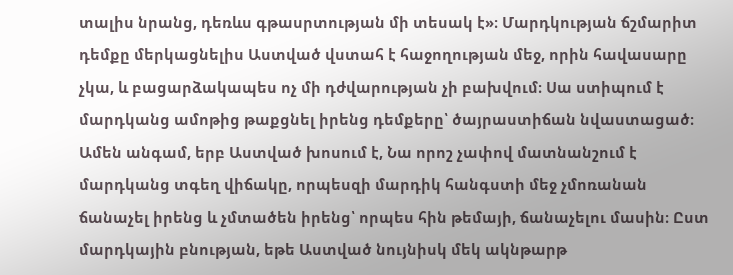տալիս նրանց, դեռևս գթասրտության մի տեսակ է»։ Մարդկության ճշմարիտ դեմքը մերկացնելիս Աստված վստահ է հաջողության մեջ, որին հավասարը չկա, և բացարձակապես ոչ մի դժվարության չի բախվում։ Սա ստիպում է մարդկանց ամոթից թաքցնել իրենց դեմքերը՝ ծայրաստիճան նվաստացած։ Ամեն անգամ, երբ Աստված խոսում է, Նա որոշ չափով մատնանշում է մարդկանց տգեղ վիճակը, որպեսզի մարդիկ հանգստի մեջ չմոռանան ճանաչել իրենց և չմտածեն իրենց՝ որպես հին թեմայի, ճանաչելու մասին։ Ըստ մարդկային բնության, եթե Աստված նույնիսկ մեկ ակնթարթ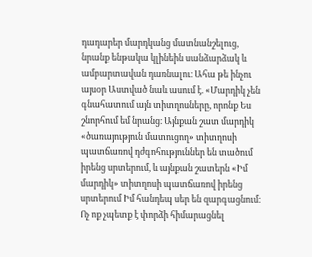դադարեր մարդկանց մատնանշելուց, նրանք ենթակա կլինեին սանձարձակ և ամբարտավան դառնալու։ Ահա թե ինչու այսօր Աստված նաև ասում է. «Մարդիկ չեն գնահատում այն տիտղոսները, որոնք Ես շնորհում եմ նրանց։ Այնքան շատ մարդիկ «ծառայություն մատուցող» տիտղոսի պատճառով դժգոհություններ են տածում իրենց սրտերում, և այնքան շատերն «Իմ մարդիկ» տիտղոսի պատճառով իրենց սրտերում Իմ հանդեպ սեր են զարգացնում։ Ոչ ոք չպետք է փորձի հիմարացնել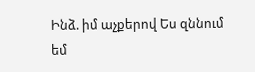Ինձ. իմ աչքերով Ես զննում եմ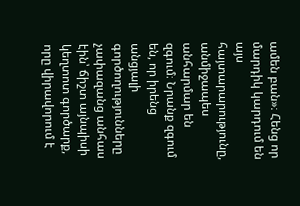ամեն բան»։ Հենց որ մարդիկ կարդում են այս հայտարարությունը, անմիջապես անհարմար են զգում։ Նրանք զգում են, որ իրենց անցյալի գործողությունները չափազանց անհաս էին՝ ճիշտ այնպիսի կեղտոտ գործարք, որը վիրավորում է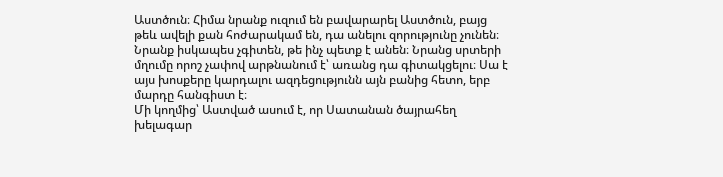Աստծուն։ Հիմա նրանք ուզում են բավարարել Աստծուն, բայց թեև ավելի քան հոժարակամ են, դա անելու զորությունը չունեն։ Նրանք իսկապես չգիտեն, թե ինչ պետք է անեն։ Նրանց սրտերի մղումը որոշ չափով արթնանում է՝ առանց դա գիտակցելու։ Սա է այս խոսքերը կարդալու ազդեցությունն այն բանից հետո, երբ մարդը հանգիստ է։
Մի կողմից՝ Աստված ասում է, որ Սատանան ծայրահեղ խելագար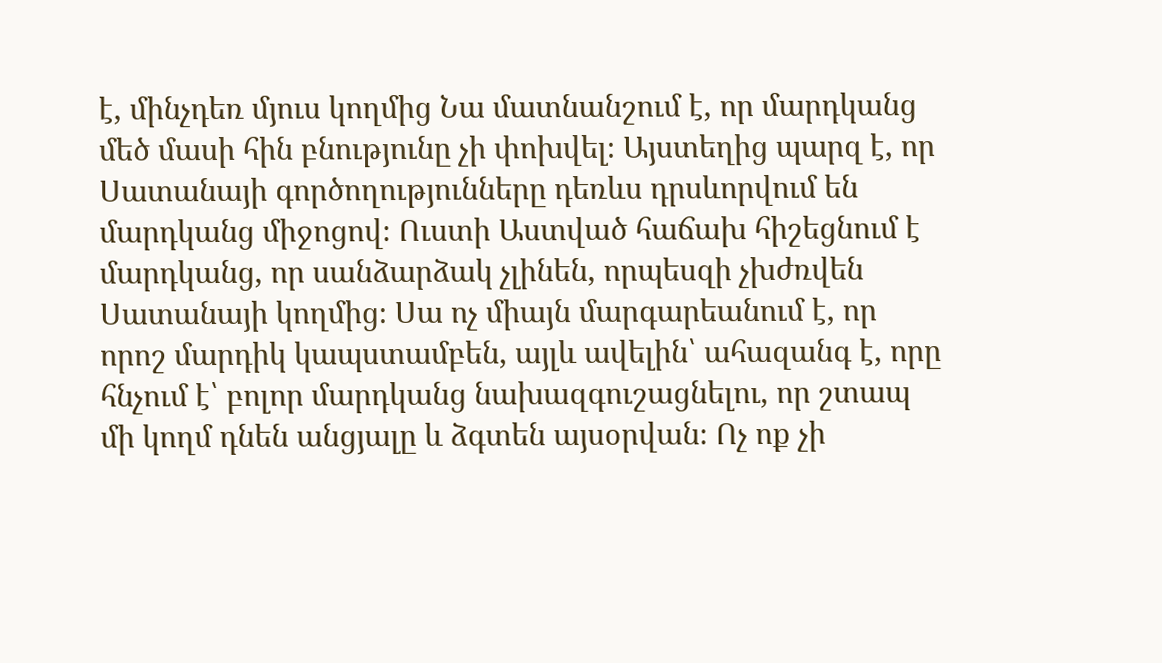է, մինչդեռ մյուս կողմից Նա մատնանշում է, որ մարդկանց մեծ մասի հին բնությունը չի փոխվել։ Այստեղից պարզ է, որ Սատանայի գործողությունները դեռևս դրսևորվում են մարդկանց միջոցով։ Ուստի Աստված հաճախ հիշեցնում է մարդկանց, որ սանձարձակ չլինեն, որպեսզի չխժռվեն Սատանայի կողմից։ Սա ոչ միայն մարգարեանում է, որ որոշ մարդիկ կապստամբեն, այլև ավելին՝ ահազանգ է, որը հնչում է՝ բոլոր մարդկանց նախազգուշացնելու, որ շտապ մի կողմ դնեն անցյալը և ձգտեն այսօրվան։ Ոչ ոք չի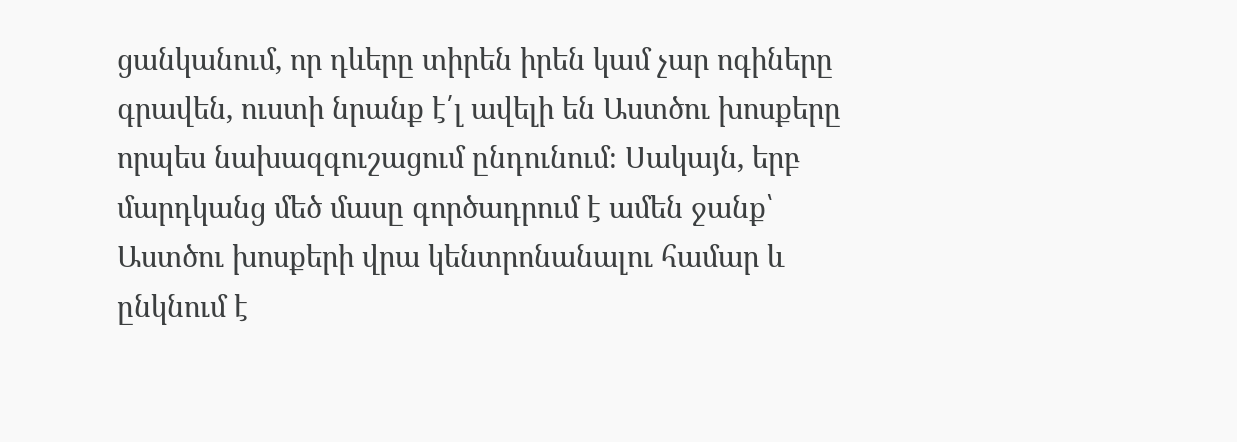ցանկանում, որ դևերը տիրեն իրեն կամ չար ոգիները գրավեն, ուստի նրանք է՛լ ավելի են Աստծու խոսքերը որպես նախազգուշացում ընդունում։ Սակայն, երբ մարդկանց մեծ մասը գործադրում է ամեն ջանք՝ Աստծու խոսքերի վրա կենտրոնանալու համար և ընկնում է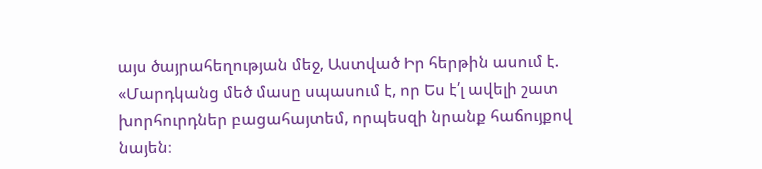այս ծայրահեղության մեջ, Աստված Իր հերթին ասում է. «Մարդկանց մեծ մասը սպասում է, որ Ես է՛լ ավելի շատ խորհուրդներ բացահայտեմ, որպեսզի նրանք հաճույքով նայեն։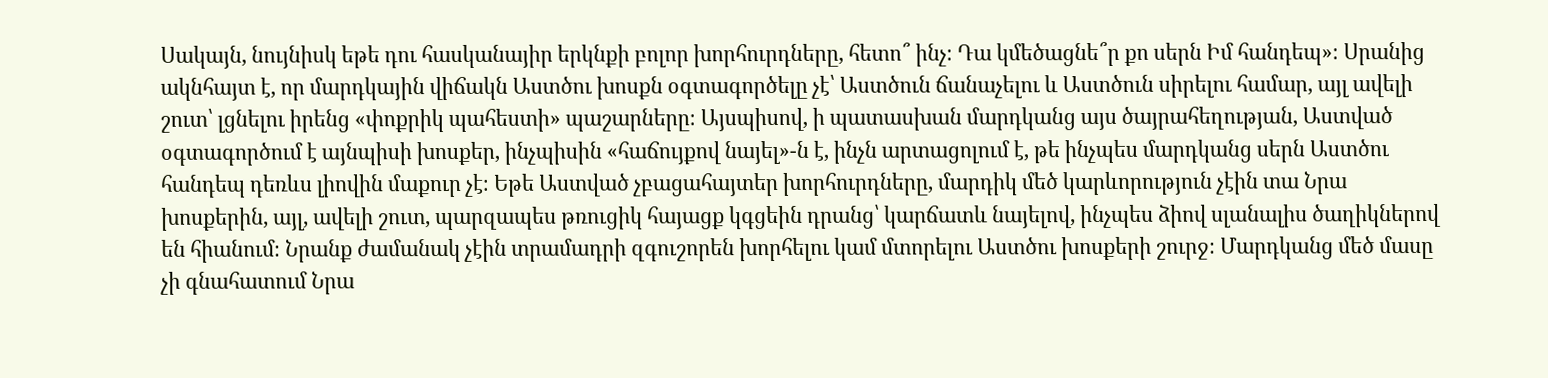Սակայն, նույնիսկ եթե դու հասկանայիր երկնքի բոլոր խորհուրդները, հետո՞ ինչ։ Դա կմեծացնե՞ր քո սերն Իմ հանդեպ»։ Սրանից ակնհայտ է, որ մարդկային վիճակն Աստծու խոսքն օգտագործելը չէ՝ Աստծուն ճանաչելու և Աստծուն սիրելու համար, այլ ավելի շուտ՝ լցնելու իրենց «փոքրիկ պահեստի» պաշարները։ Այսպիսով, ի պատասխան մարդկանց այս ծայրահեղության, Աստված օգտագործում է այնպիսի խոսքեր, ինչպիսին «հաճույքով նայել»-ն է, ինչն արտացոլում է, թե ինչպես մարդկանց սերն Աստծու հանդեպ դեռևս լիովին մաքուր չէ։ Եթե Աստված չբացահայտեր խորհուրդները, մարդիկ մեծ կարևորություն չէին տա Նրա խոսքերին, այլ, ավելի շուտ, պարզապես թռուցիկ հայացք կգցեին դրանց՝ կարճատև նայելով, ինչպես ձիով սլանալիս ծաղիկներով են հիանում։ Նրանք ժամանակ չէին տրամադրի զգուշորեն խորհելու կամ մտորելու Աստծու խոսքերի շուրջ։ Մարդկանց մեծ մասը չի գնահատում Նրա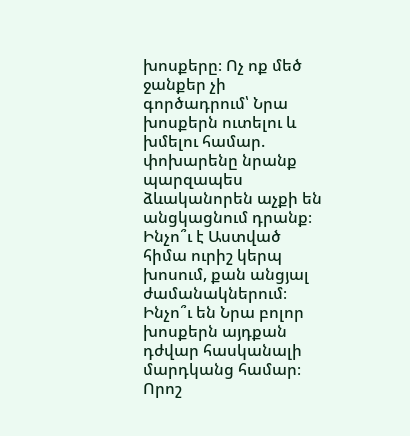խոսքերը։ Ոչ ոք մեծ ջանքեր չի գործադրում՝ Նրա խոսքերն ուտելու և խմելու համար. փոխարենը նրանք պարզապես ձևականորեն աչքի են անցկացնում դրանք։ Ինչո՞ւ է Աստված հիմա ուրիշ կերպ խոսում, քան անցյալ ժամանակներում։ Ինչո՞ւ են Նրա բոլոր խոսքերն այդքան դժվար հասկանալի մարդկանց համար։ Որոշ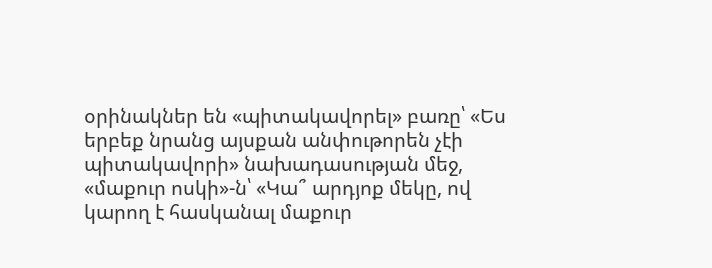օրինակներ են «պիտակավորել» բառը՝ «Ես երբեք նրանց այսքան անփութորեն չէի պիտակավորի» նախադասության մեջ, «մաքուր ոսկի»-ն՝ «Կա՞ արդյոք մեկը, ով կարող է հասկանալ մաքուր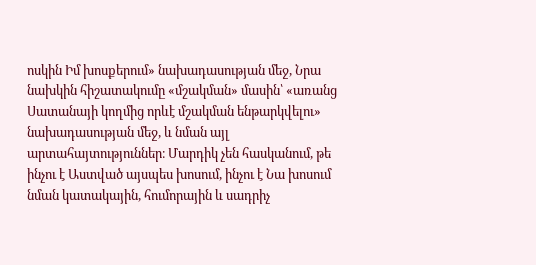ոսկին Իմ խոսքերում» նախադասության մեջ, Նրա նախկին հիշատակումը «մշակման» մասին՝ «առանց Սատանայի կողմից որևէ մշակման ենթարկվելու» նախադասության մեջ, և նման այլ արտահայտություններ։ Մարդիկ չեն հասկանում, թե ինչու է Աստված այսպես խոսում, ինչու է Նա խոսում նման կատակային, հումորային և սադրիչ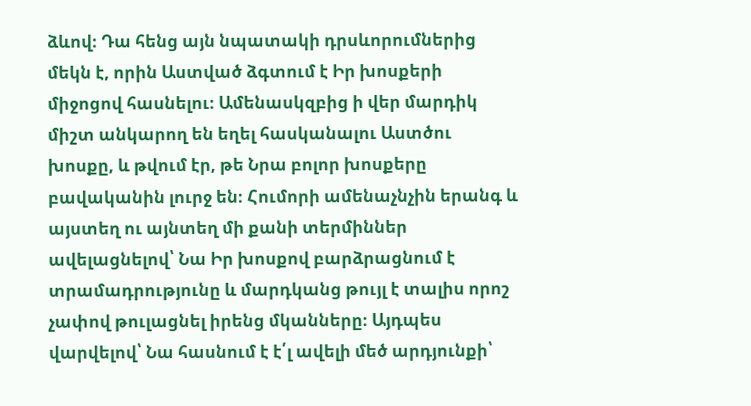ձևով։ Դա հենց այն նպատակի դրսևորումներից մեկն է, որին Աստված ձգտում է Իր խոսքերի միջոցով հասնելու։ Ամենասկզբից ի վեր մարդիկ միշտ անկարող են եղել հասկանալու Աստծու խոսքը, և թվում էր, թե Նրա բոլոր խոսքերը բավականին լուրջ են։ Հումորի ամենաչնչին երանգ և այստեղ ու այնտեղ մի քանի տերմիններ ավելացնելով՝ Նա Իր խոսքով բարձրացնում է տրամադրությունը և մարդկանց թույլ է տալիս որոշ չափով թուլացնել իրենց մկանները։ Այդպես վարվելով՝ Նա հասնում է է՛լ ավելի մեծ արդյունքի՝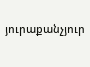յուրաքանչյուր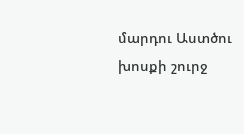մարդու Աստծու խոսքի շուրջ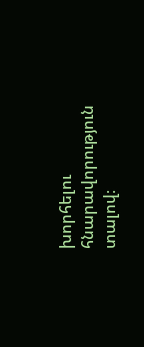խորհելու հնարավորություն տալով։